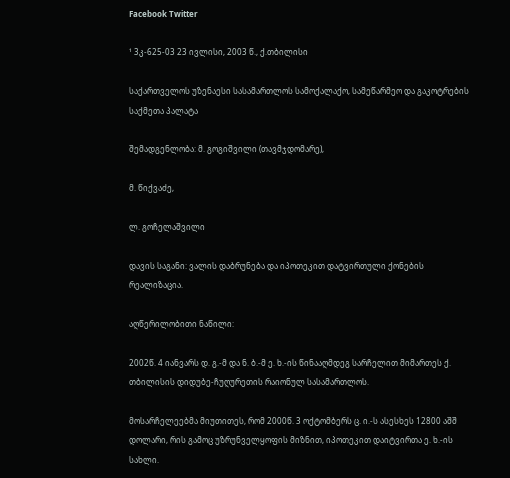Facebook Twitter

¹ 3კ-625-03 23 ივლისი, 2003 წ., ქ.თბილისი

საქართველოს უზენაესი სასამართლოს სამოქალაქო, სამეწარმეო და გაკოტრების საქმეთა პალატა

შემადგენლობა: მ. გოგიშვილი (თავმჯდომარე),

მ. წიქვაძე,

ლ. გოჩელაშვილი

დავის საგანი: ვალის დაბრუნება და იპოთეკით დატვირთული ქონების რეალიზაცია.

აღწერილობითი ნაწილი:

2002წ. 4 იანვარს დ. გ.-მ და ნ. ბ.-მ ე. ხ.-ის წინააღმდეგ სარჩელით მიმართეს ქ. თბილისის დიდუბე-ჩუღურეთის რაიონულ სასამართლოს.

მოსარჩელეებმა მიუთითეს, რომ 2000წ. 3 ოქტომბერს ც. ი.-ს ასესხეს 12800 აშშ დოლარი, რის გამოც უზრუნველყოფის მიზნით, იპოთეკით დაიტვირთა ე. ხ.-ის სახლი.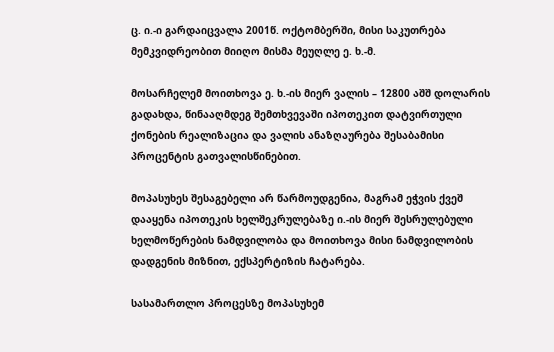ც. ი.-ი გარდაიცვალა 2001წ. ოქტომბერში, მისი საკუთრება მემკვიდრეობით მიიღო მისმა მეუღლე ე. ხ.-მ.

მოსარჩელემ მოითხოვა ე. ხ.-ის მიერ ვალის – 12800 აშშ დოლარის გადახდა, წინააღმდეგ შემთხვევაში იპოთეკით დატვირთული ქონების რეალიზაცია და ვალის ანაზღაურება შესაბამისი პროცენტის გათვალისწინებით.

მოპასუხეს შესაგებელი არ წარმოუდგენია, მაგრამ ეჭვის ქვეშ დააყენა იპოთეკის ხელშეკრულებაზე ი.-ის მიერ შესრულებული ხელმოწერების ნამდვილობა და მოითხოვა მისი ნამდვილობის დადგენის მიზნით, ექსპერტიზის ჩატარება.

სასამართლო პროცესზე მოპასუხემ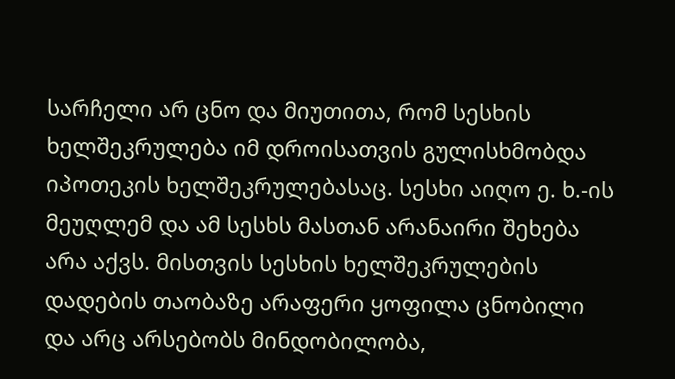სარჩელი არ ცნო და მიუთითა, რომ სესხის ხელშეკრულება იმ დროისათვის გულისხმობდა იპოთეკის ხელშეკრულებასაც. სესხი აიღო ე. ხ.-ის მეუღლემ და ამ სესხს მასთან არანაირი შეხება არა აქვს. მისთვის სესხის ხელშეკრულების დადების თაობაზე არაფერი ყოფილა ცნობილი და არც არსებობს მინდობილობა,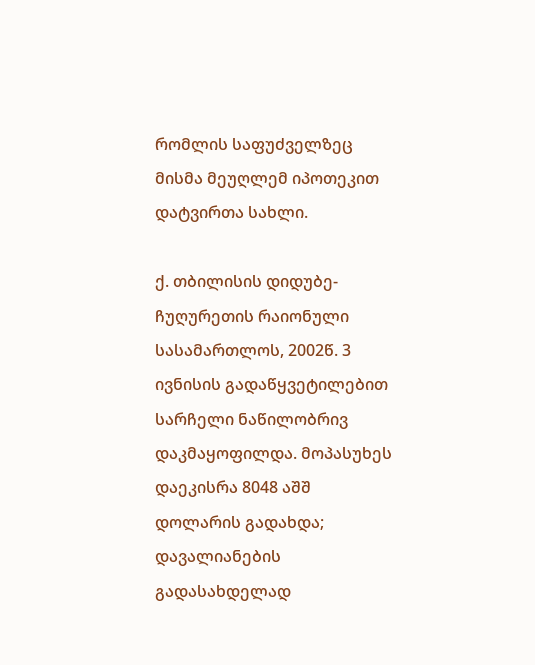რომლის საფუძველზეც მისმა მეუღლემ იპოთეკით დატვირთა სახლი.

ქ. თბილისის დიდუბე-ჩუღურეთის რაიონული სასამართლოს, 2002წ. 3 ივნისის გადაწყვეტილებით სარჩელი ნაწილობრივ დაკმაყოფილდა. მოპასუხეს დაეკისრა 8048 აშშ დოლარის გადახდა; დავალიანების გადასახდელად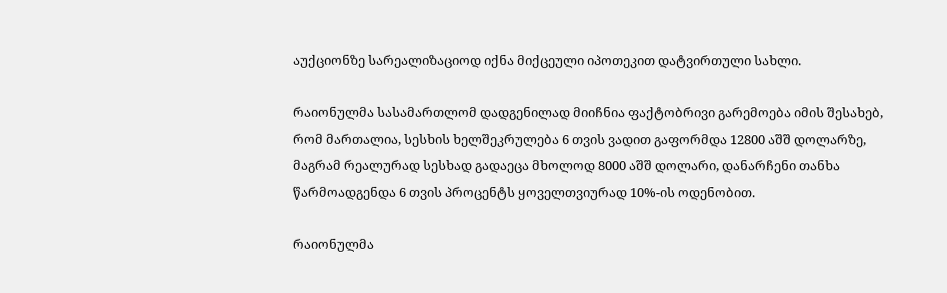აუქციონზე სარეალიზაციოდ იქნა მიქცეული იპოთეკით დატვირთული სახლი.

რაიონულმა სასამართლომ დადგენილად მიიჩნია ფაქტობრივი გარემოება იმის შესახებ, რომ მართალია, სესხის ხელშეკრულება 6 თვის ვადით გაფორმდა 12800 აშშ დოლარზე, მაგრამ რეალურად სესხად გადაეცა მხოლოდ 8000 აშშ დოლარი, დანარჩენი თანხა წარმოადგენდა 6 თვის პროცენტს ყოველთვიურად 10%-ის ოდენობით.

რაიონულმა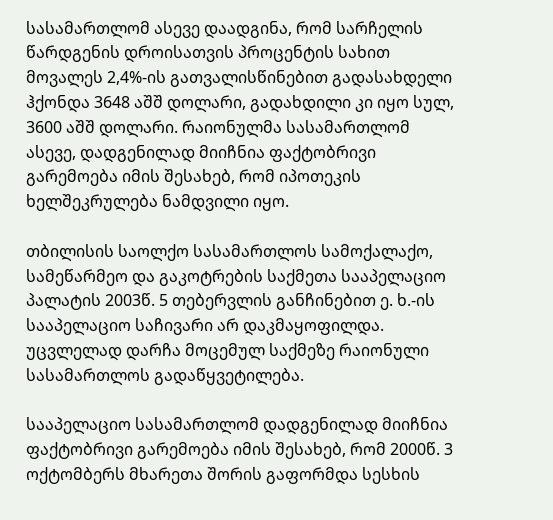სასამართლომ ასევე დაადგინა, რომ სარჩელის წარდგენის დროისათვის პროცენტის სახით მოვალეს 2,4%-ის გათვალისწინებით გადასახდელი ჰქონდა 3648 აშშ დოლარი, გადახდილი კი იყო სულ, 3600 აშშ დოლარი. რაიონულმა სასამართლომ ასევე, დადგენილად მიიჩნია ფაქტობრივი გარემოება იმის შესახებ, რომ იპოთეკის ხელშეკრულება ნამდვილი იყო.

თბილისის საოლქო სასამართლოს სამოქალაქო, სამეწარმეო და გაკოტრების საქმეთა სააპელაციო პალატის 2003წ. 5 თებერვლის განჩინებით ე. ხ.-ის სააპელაციო საჩივარი არ დაკმაყოფილდა. უცვლელად დარჩა მოცემულ საქმეზე რაიონული სასამართლოს გადაწყვეტილება.

სააპელაციო სასამართლომ დადგენილად მიიჩნია ფაქტობრივი გარემოება იმის შესახებ, რომ 2000წ. 3 ოქტომბერს მხარეთა შორის გაფორმდა სესხის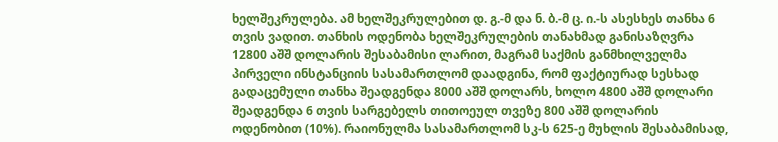ხელშეკრულება. ამ ხელშეკრულებით დ. გ.-მ და ნ. ბ.-მ ც. ი.-ს ასესხეს თანხა 6 თვის ვადით. თანხის ოდენობა ხელშეკრულების თანახმად განისაზღვრა 12800 აშშ დოლარის შესაბამისი ლარით, მაგრამ საქმის განმხილველმა პირველი ინსტანციის სასამართლომ დაადგინა, რომ ფაქტიურად სესხად გადაცემული თანხა შეადგენდა 8000 აშშ დოლარს, ხოლო 4800 აშშ დოლარი შეადგენდა 6 თვის სარგებელს თითოეულ თვეზე 800 აშშ დოლარის ოდენობით (10%). რაიონულმა სასამართლომ სკ-ს 625-ე მუხლის შესაბამისად,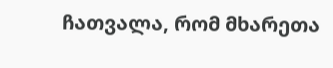ჩათვალა, რომ მხარეთა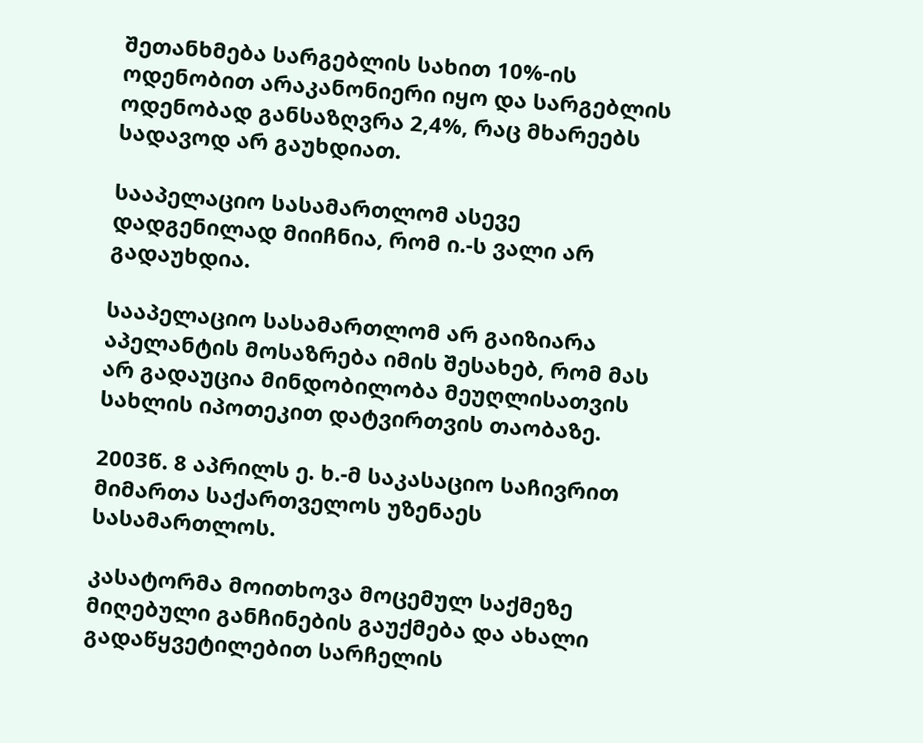შეთანხმება სარგებლის სახით 10%-ის ოდენობით არაკანონიერი იყო და სარგებლის ოდენობად განსაზღვრა 2,4%, რაც მხარეებს სადავოდ არ გაუხდიათ.

სააპელაციო სასამართლომ ასევე დადგენილად მიიჩნია, რომ ი.-ს ვალი არ გადაუხდია.

სააპელაციო სასამართლომ არ გაიზიარა აპელანტის მოსაზრება იმის შესახებ, რომ მას არ გადაუცია მინდობილობა მეუღლისათვის სახლის იპოთეკით დატვირთვის თაობაზე.

2003წ. 8 აპრილს ე. ხ.-მ საკასაციო საჩივრით მიმართა საქართველოს უზენაეს სასამართლოს.

კასატორმა მოითხოვა მოცემულ საქმეზე მიღებული განჩინების გაუქმება და ახალი გადაწყვეტილებით სარჩელის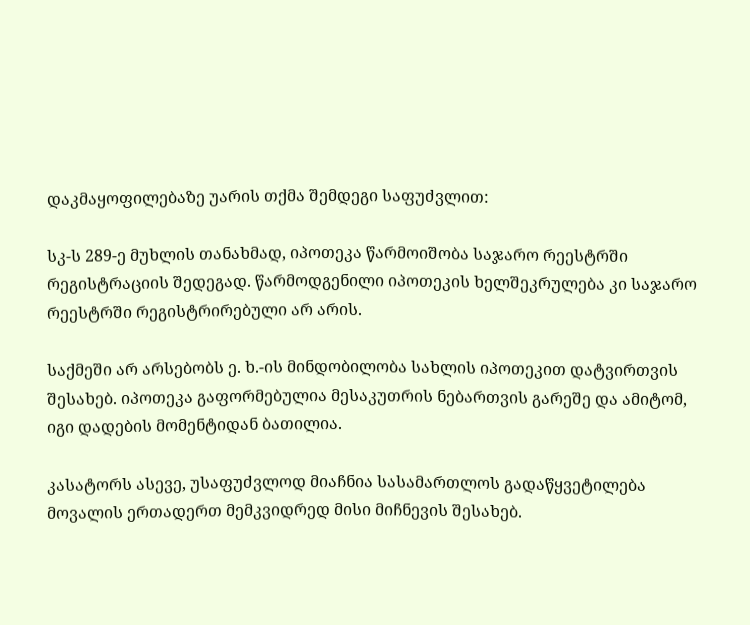დაკმაყოფილებაზე უარის თქმა შემდეგი საფუძვლით:

სკ-ს 289-ე მუხლის თანახმად, იპოთეკა წარმოიშობა საჯარო რეესტრში რეგისტრაციის შედეგად. წარმოდგენილი იპოთეკის ხელშეკრულება კი საჯარო რეესტრში რეგისტრირებული არ არის.

საქმეში არ არსებობს ე. ხ.-ის მინდობილობა სახლის იპოთეკით დატვირთვის შესახებ. იპოთეკა გაფორმებულია მესაკუთრის ნებართვის გარეშე და ამიტომ, იგი დადების მომენტიდან ბათილია.

კასატორს ასევე, უსაფუძვლოდ მიაჩნია სასამართლოს გადაწყვეტილება მოვალის ერთადერთ მემკვიდრედ მისი მიჩნევის შესახებ.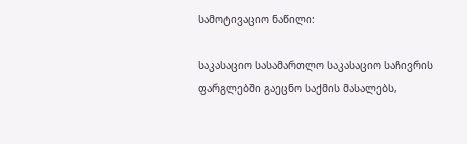სამოტივაციო ნაწილი:

საკასაციო სასამართლო საკასაციო საჩივრის ფარგლებში გაეცნო საქმის მასალებს,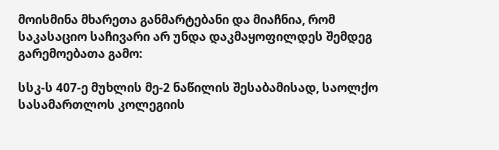მოისმინა მხარეთა განმარტებანი და მიაჩნია, რომ საკასაციო საჩივარი არ უნდა დაკმაყოფილდეს შემდეგ გარემოებათა გამო:

სსკ-ს 407-ე მუხლის მე-2 ნაწილის შესაბამისად, საოლქო სასამართლოს კოლეგიის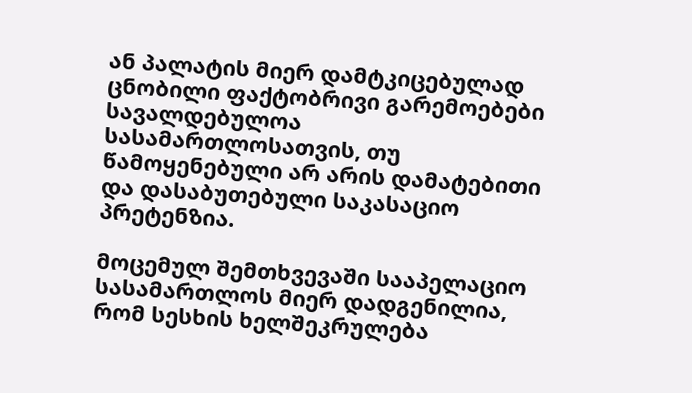ან პალატის მიერ დამტკიცებულად ცნობილი ფაქტობრივი გარემოებები სავალდებულოა სასამართლოსათვის, თუ წამოყენებული არ არის დამატებითი და დასაბუთებული საკასაციო პრეტენზია.

მოცემულ შემთხვევაში სააპელაციო სასამართლოს მიერ დადგენილია, რომ სესხის ხელშეკრულება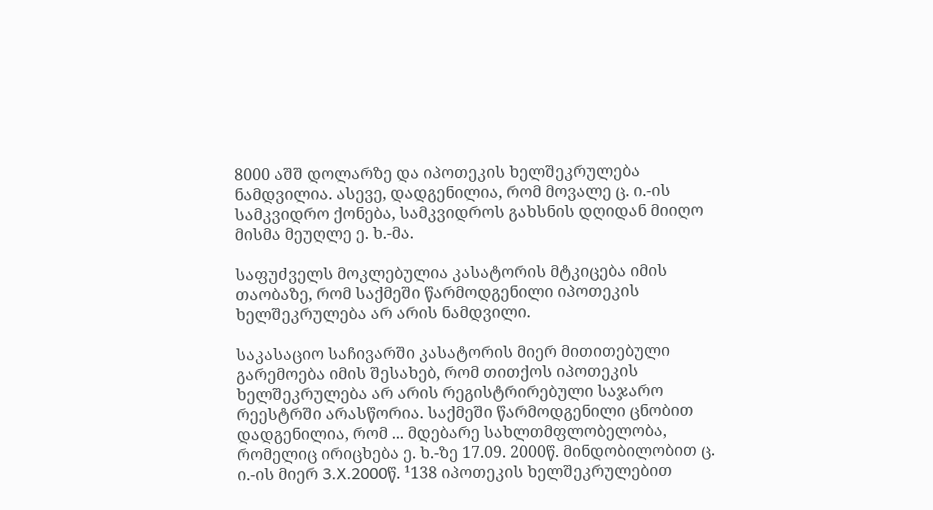8000 აშშ დოლარზე და იპოთეკის ხელშეკრულება ნამდვილია. ასევე, დადგენილია, რომ მოვალე ც. ი.-ის სამკვიდრო ქონება, სამკვიდროს გახსნის დღიდან მიიღო მისმა მეუღლე ე. ხ.-მა.

საფუძველს მოკლებულია კასატორის მტკიცება იმის თაობაზე, რომ საქმეში წარმოდგენილი იპოთეკის ხელშეკრულება არ არის ნამდვილი.

საკასაციო საჩივარში კასატორის მიერ მითითებული გარემოება იმის შესახებ, რომ თითქოს იპოთეკის ხელშეკრულება არ არის რეგისტრირებული საჯარო რეესტრში არასწორია. საქმეში წარმოდგენილი ცნობით დადგენილია, რომ ... მდებარე სახლთმფლობელობა, რომელიც ირიცხება ე. ხ.-ზე 17.09. 2000წ. მინდობილობით ც. ი.-ის მიერ 3.X.2000წ. ¹138 იპოთეკის ხელშეკრულებით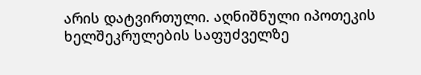არის დატვირთული. აღნიშნული იპოთეკის ხელშეკრულების საფუძველზე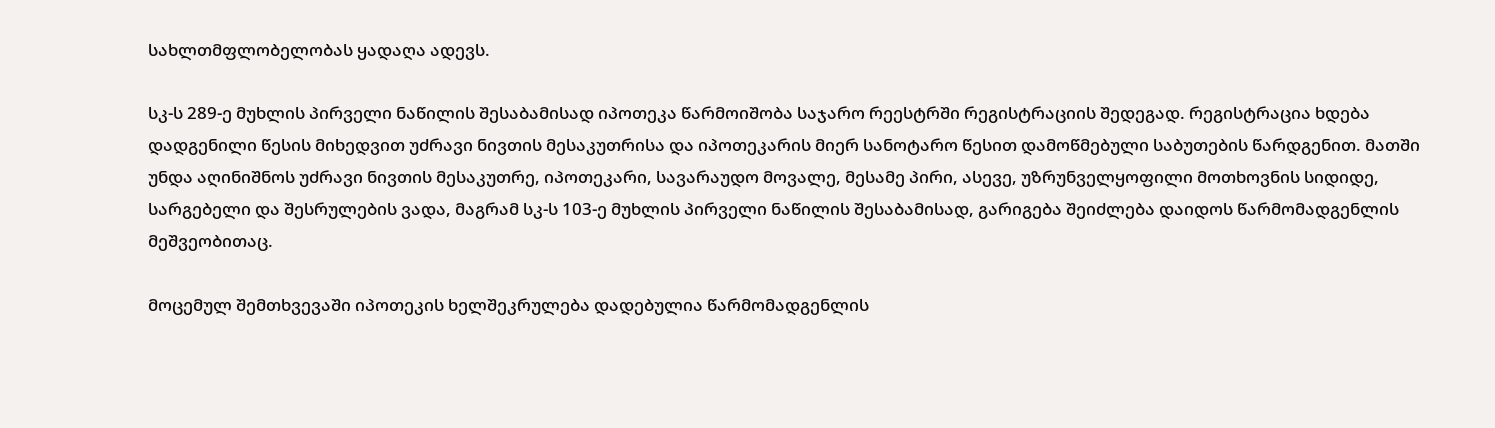სახლთმფლობელობას ყადაღა ადევს.

სკ-ს 289-ე მუხლის პირველი ნაწილის შესაბამისად იპოთეკა წარმოიშობა საჯარო რეესტრში რეგისტრაციის შედეგად. რეგისტრაცია ხდება დადგენილი წესის მიხედვით უძრავი ნივთის მესაკუთრისა და იპოთეკარის მიერ სანოტარო წესით დამოწმებული საბუთების წარდგენით. მათში უნდა აღინიშნოს უძრავი ნივთის მესაკუთრე, იპოთეკარი, სავარაუდო მოვალე, მესამე პირი, ასევე, უზრუნველყოფილი მოთხოვნის სიდიდე, სარგებელი და შესრულების ვადა, მაგრამ სკ-ს 103-ე მუხლის პირველი ნაწილის შესაბამისად, გარიგება შეიძლება დაიდოს წარმომადგენლის მეშვეობითაც.

მოცემულ შემთხვევაში იპოთეკის ხელშეკრულება დადებულია წარმომადგენლის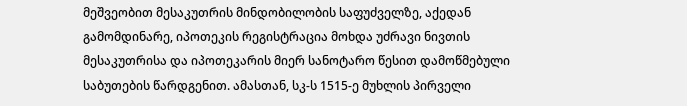მეშვეობით მესაკუთრის მინდობილობის საფუძველზე, აქედან გამომდინარე, იპოთეკის რეგისტრაცია მოხდა უძრავი ნივთის მესაკუთრისა და იპოთეკარის მიერ სანოტარო წესით დამოწმებული საბუთების წარდგენით. ამასთან, სკ-ს 1515-ე მუხლის პირველი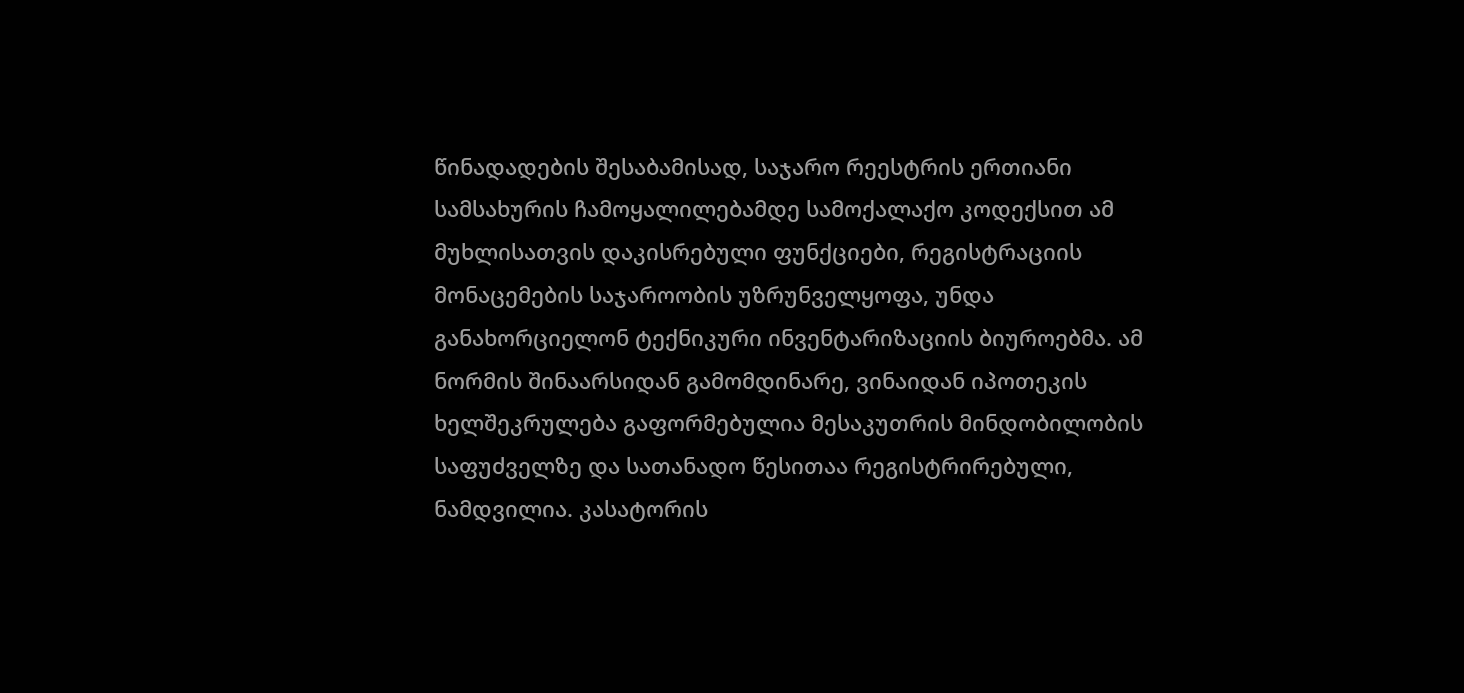წინადადების შესაბამისად, საჯარო რეესტრის ერთიანი სამსახურის ჩამოყალილებამდე სამოქალაქო კოდექსით ამ მუხლისათვის დაკისრებული ფუნქციები, რეგისტრაციის მონაცემების საჯაროობის უზრუნველყოფა, უნდა განახორციელონ ტექნიკური ინვენტარიზაციის ბიუროებმა. ამ ნორმის შინაარსიდან გამომდინარე, ვინაიდან იპოთეკის ხელშეკრულება გაფორმებულია მესაკუთრის მინდობილობის საფუძველზე და სათანადო წესითაა რეგისტრირებული, ნამდვილია. კასატორის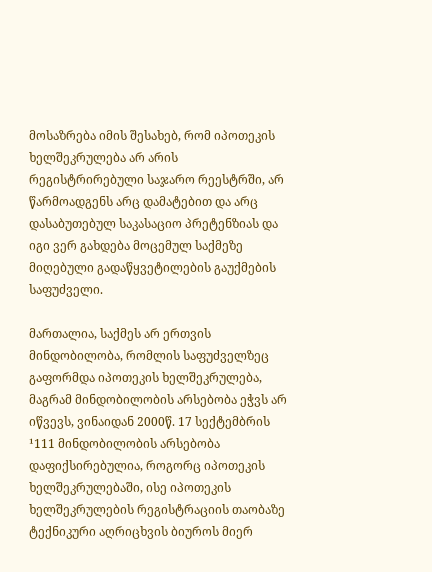მოსაზრება იმის შესახებ, რომ იპოთეკის ხელშეკრულება არ არის რეგისტრირებული საჯარო რეესტრში, არ წარმოადგენს არც დამატებით და არც დასაბუთებულ საკასაციო პრეტენზიას და იგი ვერ გახდება მოცემულ საქმეზე მიღებული გადაწყვეტილების გაუქმების საფუძველი.

მართალია, საქმეს არ ერთვის მინდობილობა, რომლის საფუძველზეც გაფორმდა იპოთეკის ხელშეკრულება, მაგრამ მინდობილობის არსებობა ეჭვს არ იწვევს, ვინაიდან 2000წ. 17 სექტემბრის ¹111 მინდობილობის არსებობა დაფიქსირებულია, როგორც იპოთეკის ხელშეკრულებაში, ისე იპოთეკის ხელშეკრულების რეგისტრაციის თაობაზე ტექნიკური აღრიცხვის ბიუროს მიერ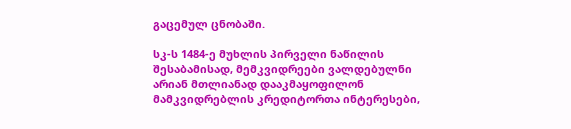გაცემულ ცნობაში.

სკ-ს 1484-ე მუხლის პირველი ნაწილის შესაბამისად, მემკვიდრეები ვალდებულნი არიან მთლიანად დააკმაყოფილონ მამკვიდრებლის კრედიტორთა ინტერესები,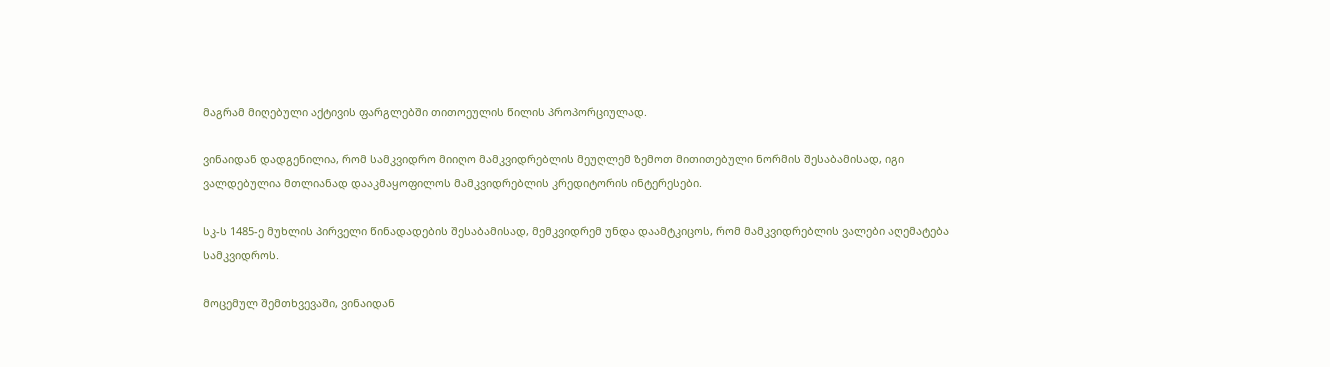მაგრამ მიღებული აქტივის ფარგლებში თითოეულის წილის პროპორციულად.

ვინაიდან დადგენილია, რომ სამკვიდრო მიიღო მამკვიდრებლის მეუღლემ ზემოთ მითითებული ნორმის შესაბამისად, იგი ვალდებულია მთლიანად დააკმაყოფილოს მამკვიდრებლის კრედიტორის ინტერესები.

სკ-ს 1485-ე მუხლის პირველი წინადადების შესაბამისად, მემკვიდრემ უნდა დაამტკიცოს, რომ მამკვიდრებლის ვალები აღემატება სამკვიდროს.

მოცემულ შემთხვევაში, ვინაიდან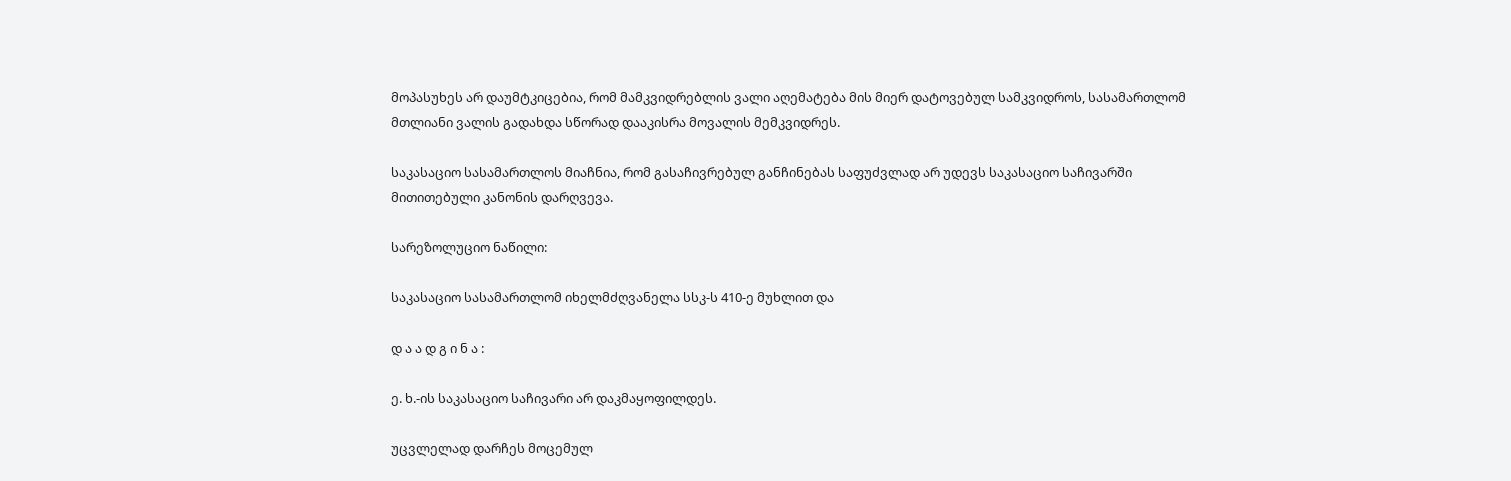მოპასუხეს არ დაუმტკიცებია, რომ მამკვიდრებლის ვალი აღემატება მის მიერ დატოვებულ სამკვიდროს, სასამართლომ მთლიანი ვალის გადახდა სწორად დააკისრა მოვალის მემკვიდრეს.

საკასაციო სასამართლოს მიაჩნია, რომ გასაჩივრებულ განჩინებას საფუძვლად არ უდევს საკასაციო საჩივარში მითითებული კანონის დარღვევა.

სარეზოლუციო ნაწილი:

საკასაციო სასამართლომ იხელმძღვანელა სსკ-ს 410-ე მუხლით და

დ ა ა დ გ ი ნ ა :

ე. ხ.-ის საკასაციო საჩივარი არ დაკმაყოფილდეს.

უცვლელად დარჩეს მოცემულ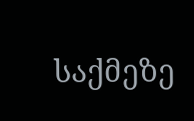საქმეზე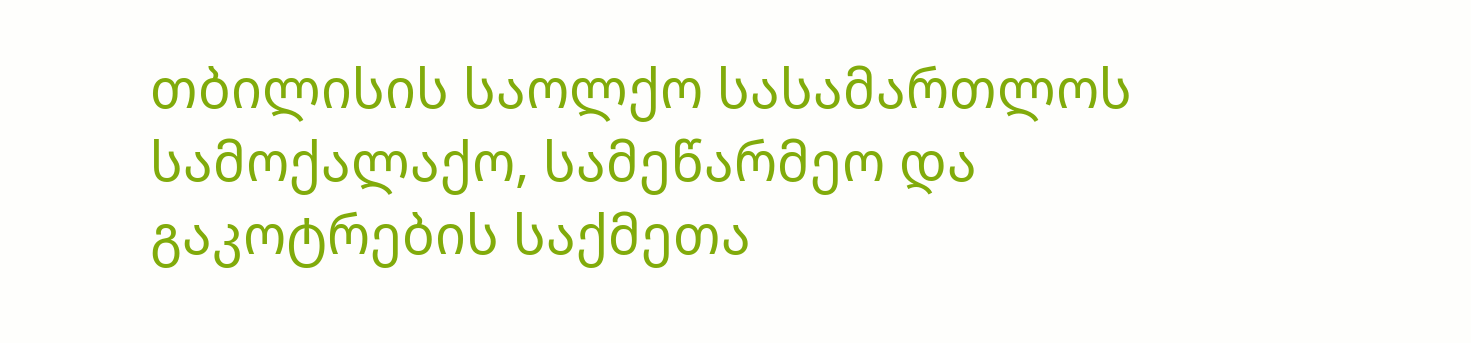თბილისის საოლქო სასამართლოს სამოქალაქო, სამეწარმეო და გაკოტრების საქმეთა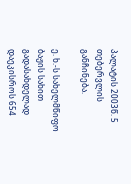პალატის 2003წ. 5 თებერვლის განჩინება.

ე. ხ.-ს სახელმწიფო ბაჟის სახით გადასახდელად დაეკისროს 654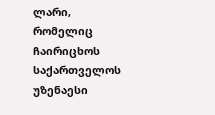ლარი, რომელიც ჩაირიცხოს საქართველოს უზენაესი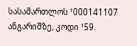სასამართლოს ¹000141107 ანგარიშზე, კოდი ¹59.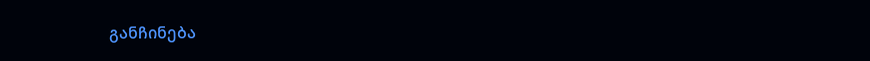განჩინება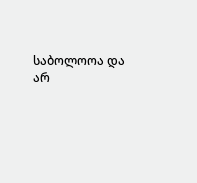საბოლოოა და არ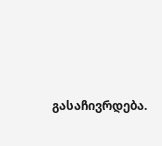გასაჩივრდება.